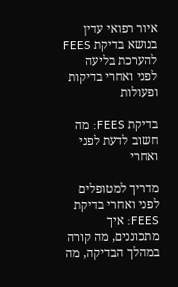איור רפואי עדין בנושא בדיקת FEES להערכת בליעה
לפני ואחרי בדיקות ופעולות

בדיקת FEES: מה חשוב לדעת לפני ואחרי

מדריך למטופלים לפני ואחרי בדיקת FEES: איך מתכוננים, מה קורה במהלך הבדיקה, מה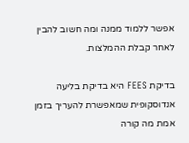אפשר ללמוד ממנה ומה חשוב להבין לאחר קבלת ההמלצות.

בדיקת FEES היא בדיקת בליעה אנדוסקופית שמאפשרת להעריך בזמן אמת מה קורה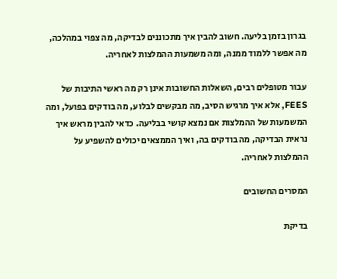בגרון בזמן בליעה. חשוב להבין איך מתכוננים לבדיקה, מה צפוי במהלכה, מה אפשר ללמוד ממנה, ומה משמעות ההמלצות לאחריה.

עבור מטופלים רבים, השאלות החשובות אינן רק מה ראשי התיבות של FEES, אלא איך מרגיש הסיב, מה מבקשים לבלוע, מה בודקים בפועל, ומה המשמעות של ההמלצות אם נמצא קושי בבליעה. כדאי להבין מראש איך נראית הבדיקה, מה בודקים בה, ואיך הממצאים יכולים להשפיע על ההמלצות לאחריה.

המסרים החשובים

בדיקת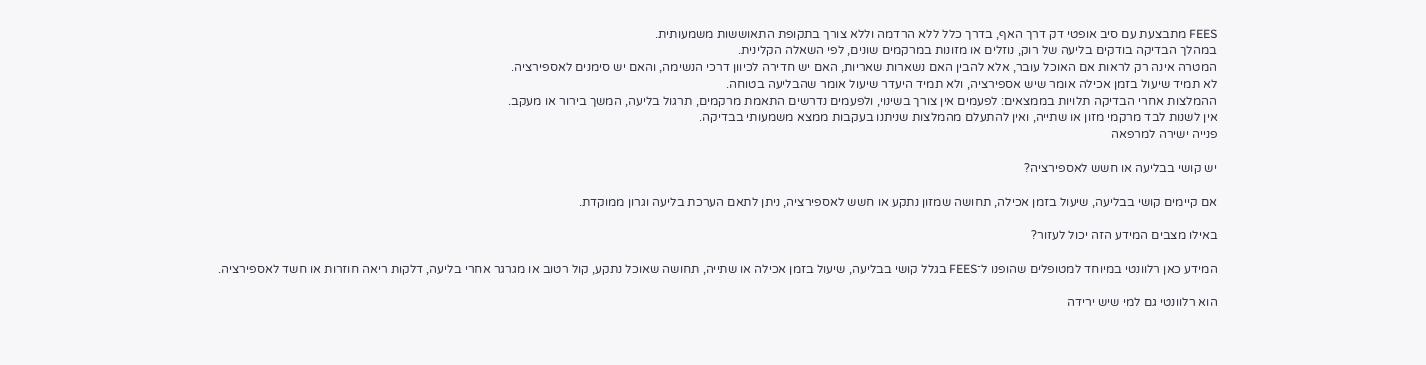FEES מתבצעת עם סיב אופטי דק דרך האף, בדרך כלל ללא הרדמה וללא צורך בתקופת התאוששות משמעותית.
במהלך הבדיקה בודקים בליעה של רוק, נוזלים או מזונות במרקמים שונים, לפי השאלה הקלינית.
המטרה אינה רק לראות אם האוכל עובר, אלא להבין האם נשארות שאריות, האם יש חדירה לכיוון דרכי הנשימה, והאם יש סימנים לאספירציה.
לא תמיד שיעול בזמן אכילה אומר שיש אספירציה, ולא תמיד היעדר שיעול אומר שהבליעה בטוחה.
ההמלצות אחרי הבדיקה תלויות בממצאים: לפעמים אין צורך בשינוי, ולפעמים נדרשים התאמת מרקמים, תרגול בליעה, המשך בירור או מעקב.
אין לשנות לבד מרקמי מזון או שתייה, ואין להתעלם מהמלצות שניתנו בעקבות ממצא משמעותי בבדיקה.
פנייה ישירה למרפאה

יש קושי בבליעה או חשש לאספירציה?

אם קיימים קושי בבליעה, שיעול בזמן אכילה, תחושה שמזון נתקע או חשש לאספירציה, ניתן לתאם הערכת בליעה וגרון ממוקדת.

באילו מצבים המידע הזה יכול לעזור?

המידע כאן רלוונטי במיוחד למטופלים שהופנו ל־FEES בגלל קושי בבליעה, שיעול בזמן אכילה או שתייה, תחושה שאוכל נתקע, קול רטוב או מגרגר אחרי בליעה, דלקות ריאה חוזרות או חשד לאספירציה.

הוא רלוונטי גם למי שיש ירידה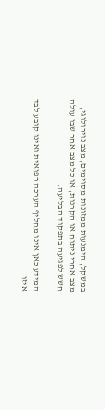במשקל, הימנעות ממזונות מסוימים, מצב נוירולוגי, מצב אחרי ניתוח או הקרנות, או כל מצב אחר שבו עולה חשש לפגיעה בתפקוד הבליעה.

המידע כאן אינו מחליף הערכה רפואית ואינו קובע לבד איזו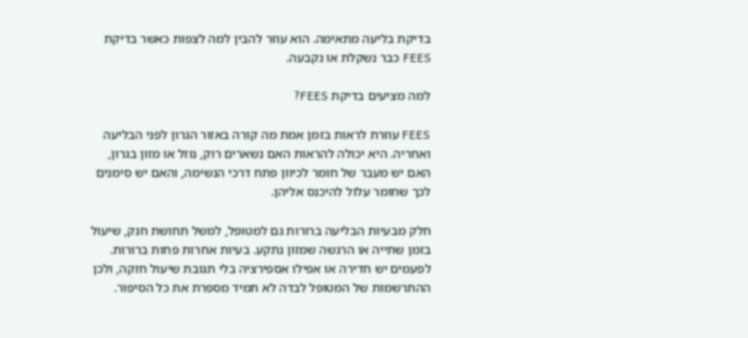בדיקת בליעה מתאימה. הוא עוזר להבין למה לצפות כאשר בדיקת FEES כבר נשקלת או נקבעה.

למה מציעים בדיקת FEES?

FEES עוזרת לראות בזמן אמת מה קורה באזור הגרון לפני הבליעה ואחריה. היא יכולה להראות האם נשארים רוק, נוזל או מזון בגרון, האם יש מעבר של חומר לכיוון פתח דרכי הנשימה, והאם יש סימנים לכך שחומר עלול להיכנס אליהן.

חלק מבעיות הבליעה ברורות גם למטופל, למשל תחושת חנק, שיעול בזמן שתייה או הרגשה שמזון נתקע. בעיות אחרות פחות ברורות. לפעמים יש חדירה או אפילו אספירציה בלי תגובת שיעול חזקה, ולכן ההתרשמות של המטופל לבדה לא תמיד מספרת את כל הסיפור.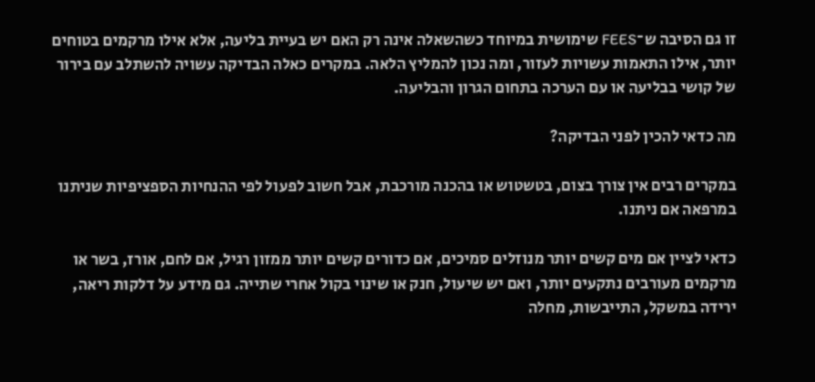זו גם הסיבה ש־FEES שימושית במיוחד כשהשאלה אינה רק האם יש בעיית בליעה, אלא אילו מרקמים בטוחים יותר, אילו התאמות עשויות לעזור, ומה נכון להמליץ הלאה. במקרים כאלה הבדיקה עשויה להשתלב עם בירור של קושי בבליעה או עם הערכה בתחום הגרון והבליעה.

מה כדאי להכין לפני הבדיקה?

במקרים רבים אין צורך בצום, בטשטוש או בהכנה מורכבת, אבל חשוב לפעול לפי ההנחיות הספציפיות שניתנו במרפאה אם ניתנו.

כדאי לציין אם מים קשים יותר מנוזלים סמיכים, אם כדורים קשים יותר ממזון רגיל, אם לחם, אורז, בשר או מרקמים מעורבים נתקעים יותר, ואם יש שיעול, חנק או שינוי בקול אחרי שתייה. גם מידע על דלקות ריאה, ירידה במשקל, התייבשות, מחלה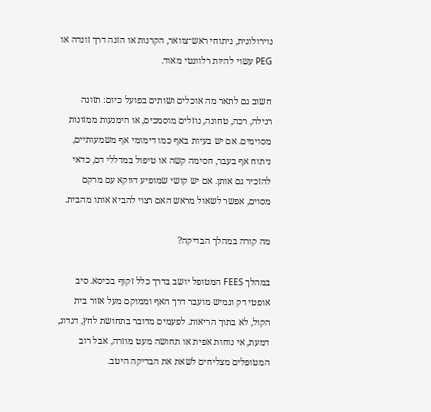נוירולוגית, ניתוחי ראש־צוואר, הקרנות או הזנה דרך זונדה או PEG עשוי להיות רלוונטי מאוד.

חשוב גם לתאר מה אוכלים ושותים בפועל כיום: תזונה רגילה, רכה, טחונה, נוזלים מוסמכים, או הימנעות ממזונות מסוימים. אם יש בעיות באף כמו דימומי אף משמעותיים, ניתוח אף בעבר, חסימה קשה או טיפול במדללי דם, כדאי להזכיר גם אותן. אם יש קושי שמופיע דווקא עם מרקם מסוים, אפשר לשאול מראש האם רצוי להביא אותו מהבית.

מה קורה במהלך הבדיקה?

במהלך FEES המטופל יושב בדרך כלל זקוף בכיסא. סיב אופטי דק וגמיש מועבר דרך האף וממוקם מעל אזור בית הקול, לא בתוך הריאות. לפעמים מדובר בתחושת לחץ, דגדוג, דמעת, אי נוחות אפית או תחושה מעט מוזרה, אבל רוב המטופלים מצליחים לשאת את הבדיקה היטב.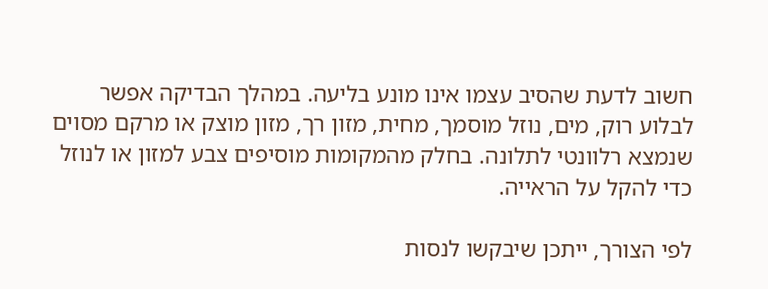חשוב לדעת שהסיב עצמו אינו מונע בליעה. במהלך הבדיקה אפשר לבלוע רוק, מים, נוזל מוסמך, מחית, מזון רך, מזון מוצק או מרקם מסוים שנמצא רלוונטי לתלונה. בחלק מהמקומות מוסיפים צבע למזון או לנוזל כדי להקל על הראייה.

לפי הצורך, ייתכן שיבקשו לנסות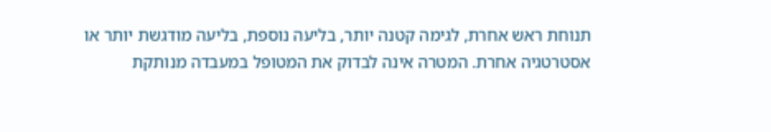תנוחת ראש אחרת, לגימה קטנה יותר, בליעה נוספת, בליעה מודגשת יותר או אסטרטגיה אחרת. המטרה אינה לבדוק את המטופל במעבדה מנותקת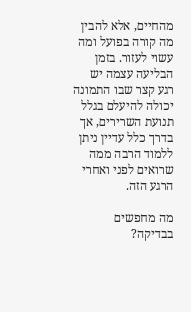מהחיים, אלא להבין מה קורה בפועל ומה עשוי לעזור. בזמן הבליעה עצמה יש רגע קצר שבו התמונה יכולה להיעלם בגלל תנועת השרירים, אך בדרך כלל עדיין ניתן ללמוד הרבה ממה שרואים לפני ואחרי הרגע הזה.

מה מחפשים בבדיקה?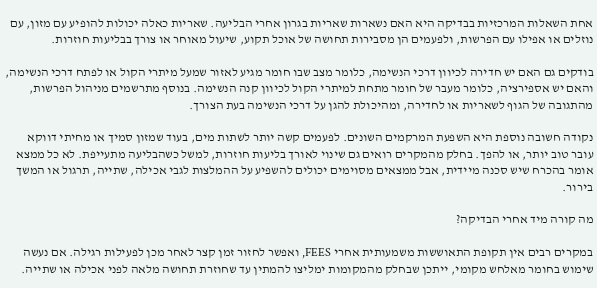אחת השאלות המרכזיות בבדיקה היא האם נשארות שאריות בגרון אחרי הבליעה. שאריות כאלה יכולות להופיע עם מזון, עם נוזלים או אפילו עם הפרשות, ולפעמים הן מסבירות תחושה של אוכל תקוע, שיעול מאוחר או צורך בבליעות חוזרות.

בודקים גם האם יש חדירה לכיוון דרכי הנשימה, כלומר מצב שבו חומר מגיע לאזור שמעל מיתרי הקול או לפתח דרכי הנשימה, והאם יש אספירציה, כלומר מעבר של חומר מתחת למיתרי הקול לכיוון קנה הנשימה. בנוסף מתרשמים מניהול הפרשות, מהתגובה של הגוף לשאריות או לחדירה, ומהיכולת להגן על דרכי הנשימה בעת הצורך.

נקודה חשובה נוספת היא השפעת המרקמים השונים. לפעמים קשה יותר לשתות מים, בעוד שמזון סמיך או מחיתי דווקא עובר טוב יותר, או להפך. בחלק מהמקרים רואים גם שינוי לאורך בליעות חוזרות, למשל כשהבליעה מתעייפת. לא כל ממצא אומר בהכרח שיש סכנה מיידית, אבל ממצאים מסוימים יכולים להשפיע על ההמלצות לגבי אכילה, שתייה, תרגול או המשך בירור.

מה קורה מיד אחרי הבדיקה?

במקרים רבים אין תקופת התאוששות משמעותית אחרי FEES, ואפשר לחזור זמן קצר לאחר מכן לפעילות רגילה. אם נעשה שימוש בחומר מאלחש מקומי, ייתכן שבחלק מהמקומות ימליצו להמתין עד שחוזרת תחושה מלאה לפני אכילה או שתייה.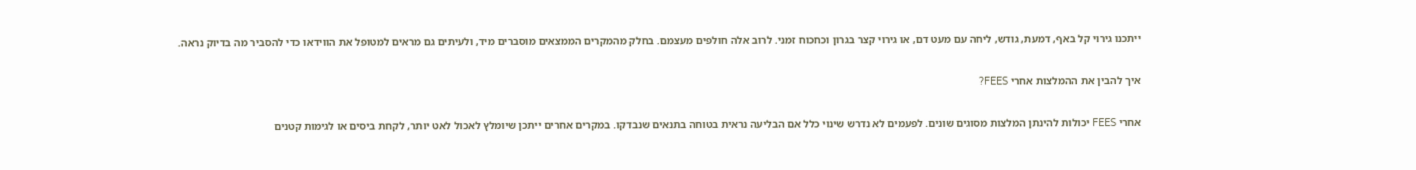ייתכנו גירוי קל באף, דמעת, גודש, ליחה עם מעט דם, או גירוי קצר בגרון וכחכוח זמני. לרוב אלה חולפים מעצמם. בחלק מהמקרים הממצאים מוסברים מיד, ולעיתים גם מראים למטופל את הווידאו כדי להסביר מה בדיוק נראה.

איך להבין את ההמלצות אחרי FEES?

אחרי FEES יכולות להינתן המלצות מסוגים שונים. לפעמים לא נדרש שינוי כלל אם הבליעה נראית בטוחה בתנאים שנבדקו. במקרים אחרים ייתכן שיומלץ לאכול לאט יותר, לקחת ביסים או לגימות קטנים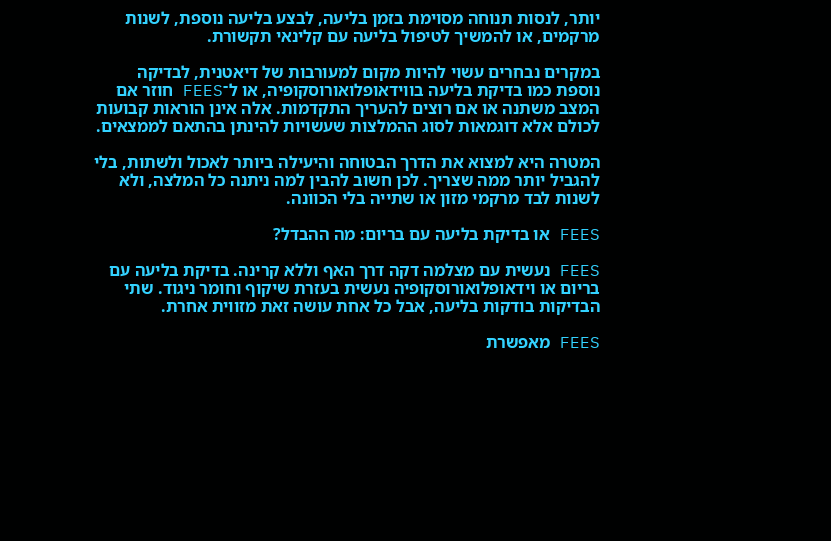יותר, לנסות תנוחה מסוימת בזמן בליעה, לבצע בליעה נוספת, לשנות מרקמים, או להמשיך לטיפול בליעה עם קלינאי תקשורת.

במקרים נבחרים עשוי להיות מקום למעורבות של דיאטנית, לבדיקה נוספת כמו בדיקת בליעה בווידאופלואורוסקופיה, או ל־FEES חוזר אם המצב משתנה או אם רוצים להעריך התקדמות. אלה אינן הוראות קבועות לכולם אלא דוגמאות לסוג ההמלצות שעשויות להינתן בהתאם לממצאים.

המטרה היא למצוא את הדרך הבטוחה והיעילה ביותר לאכול ולשתות, בלי להגביל יותר ממה שצריך. לכן חשוב להבין למה ניתנה כל המלצה, ולא לשנות לבד מרקמי מזון או שתייה בלי הכוונה.

FEES או בדיקת בליעה עם בריום: מה ההבדל?

FEES נעשית עם מצלמה דקה דרך האף וללא קרינה. בדיקת בליעה עם בריום או וידאופלואורוסקופיה נעשית בעזרת שיקוף וחומר ניגוד. שתי הבדיקות בודקות בליעה, אבל כל אחת עושה זאת מזווית אחרת.

FEES מאפשרת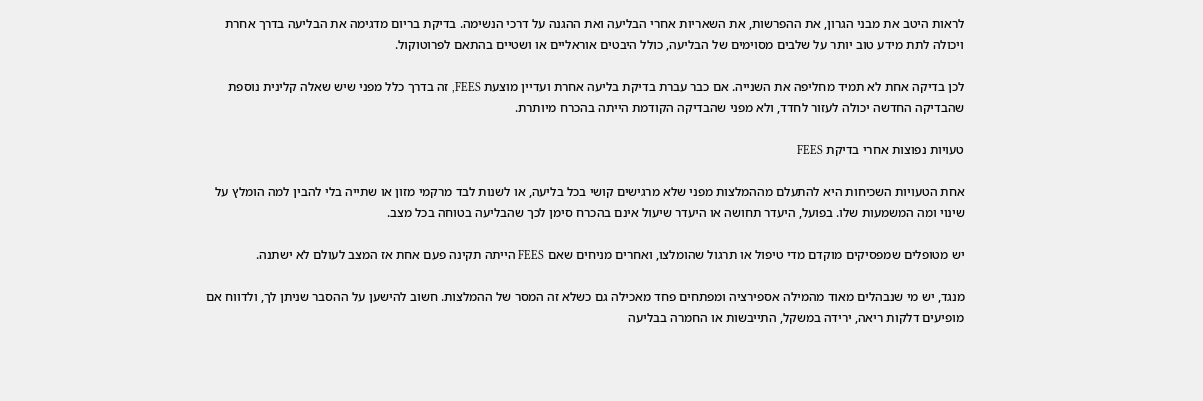לראות היטב את מבני הגרון, את ההפרשות, את השאריות אחרי הבליעה ואת ההגנה על דרכי הנשימה. בדיקת בריום מדגימה את הבליעה בדרך אחרת ויכולה לתת מידע טוב יותר על שלבים מסוימים של הבליעה, כולל היבטים אוראליים או ושטיים בהתאם לפרוטוקול.

לכן בדיקה אחת לא תמיד מחליפה את השנייה. אם כבר עברת בדיקת בליעה אחרת ועדיין מוצעת FEES, זה בדרך כלל מפני שיש שאלה קלינית נוספת שהבדיקה החדשה יכולה לעזור לחדד, ולא מפני שהבדיקה הקודמת הייתה בהכרח מיותרת.

טעויות נפוצות אחרי בדיקת FEES

אחת הטעויות השכיחות היא להתעלם מההמלצות מפני שלא מרגישים קושי בכל בליעה, או לשנות לבד מרקמי מזון או שתייה בלי להבין למה הומלץ על שינוי ומה המשמעות שלו. בפועל, היעדר תחושה או היעדר שיעול אינם בהכרח סימן לכך שהבליעה בטוחה בכל מצב.

יש מטופלים שמפסיקים מוקדם מדי טיפול או תרגול שהומלצו, ואחרים מניחים שאם FEES הייתה תקינה פעם אחת אז המצב לעולם לא ישתנה.

מנגד, יש מי שנבהלים מאוד מהמילה אספירציה ומפתחים פחד מאכילה גם כשלא זה המסר של ההמלצות. חשוב להישען על ההסבר שניתן לך, ולדווח אם מופיעים דלקות ריאה, ירידה במשקל, התייבשות או החמרה בבליעה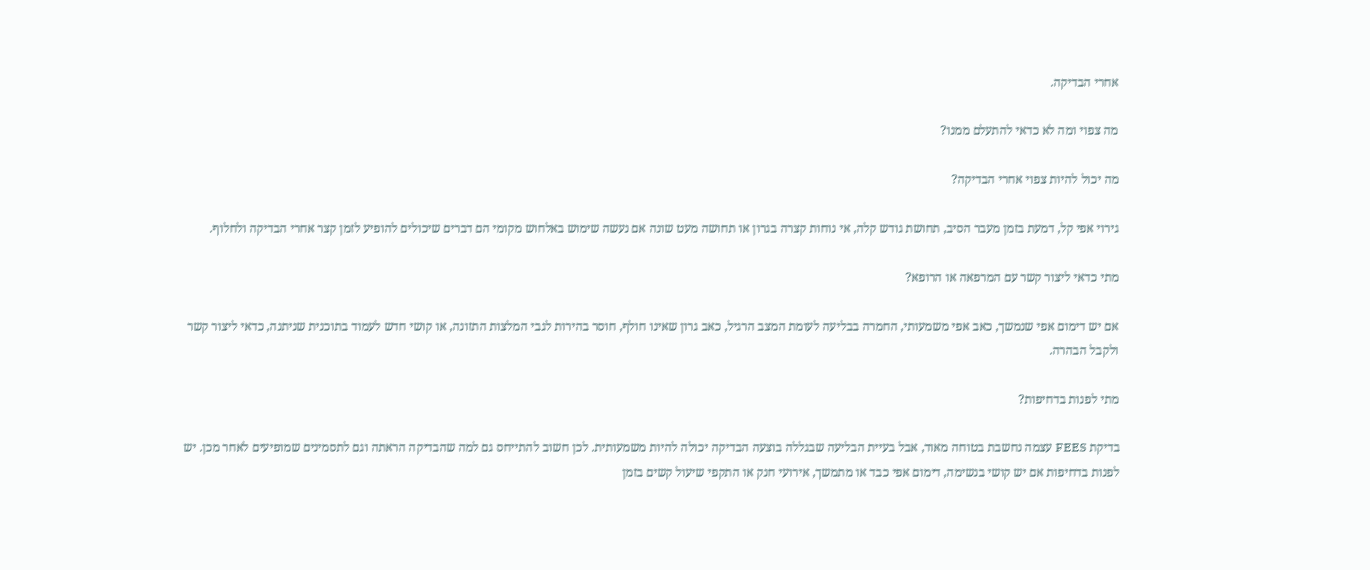אחרי הבדיקה.

מה צפוי ומה לא כדאי להתעלם ממנו?

מה יכול להיות צפוי אחרי הבדיקה?

גירוי אפי קל, דמעת בזמן מעבר הסיב, תחושת גודש קלה, אי נוחות קצרה בגרון או תחושה מעט שונה אם נעשה שימוש באלחוש מקומי הם דברים שיכולים להופיע לזמן קצר אחרי הבדיקה ולחלוף.

מתי כדאי ליצור קשר עם המרפאה או הרופא?

אם יש דימום אפי שנמשך, כאב אפי משמעותי, החמרה בבליעה לעומת המצב הרגיל, כאב גרון שאינו חולף, חוסר בהירות לגבי המלצות התזונה, או קושי חדש לעמוד בתוכנית שניתנה, כדאי ליצור קשר ולקבל הבהרה.

מתי לפנות בדחיפות?

בדיקת FEES עצמה נחשבת בטוחה מאוד, אבל בעיית הבליעה שבגללה בוצעה הבדיקה יכולה להיות משמעותית. לכן חשוב להתייחס גם למה שהבדיקה הראתה וגם לתסמינים שמופיעים לאחר מכן. יש לפנות בדחיפות אם יש קושי בנשימה, דימום אפי כבד או מתמשך, אירועי חנק או התקפי שיעול קשים בזמן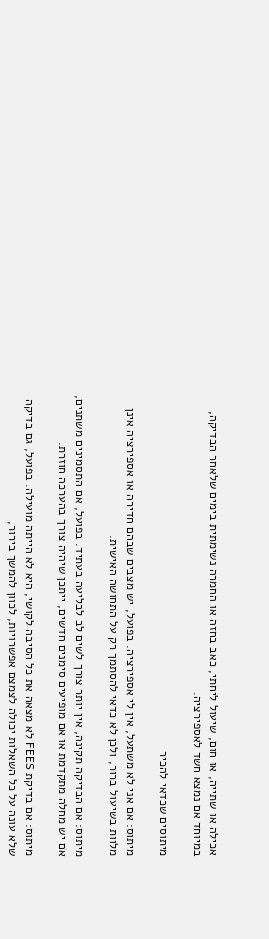אכילה או שתייה, או חום, שיעול ליחתי, כאב בחזה או החמרה נשימתית בימים שלאחר הבדיקה, במיוחד אם נמצא חשד לאספירציה.

מיתוסים שכדאי להכיר

מיתוס: אם אני לא משתעל, אין לי אספירציה. בפועל, יש מצבים שבהם חדירה או אספירציה אינן מלוות בשיעול ברור, ולכן לא כדאי להסתמך רק על התחושה האישית.

מיתוס: אם הבדיקה תקינה, אין יותר צורך לשים לב לבליעה בעתיד. בפועל, אם התסמינים משתנים, אם יש מחלה מתקדמת או אם מופיעים סימנים חדשים, ייתכן שיהיה צורך בהערכה חוזרת.

מיתוס: אם בדיקת FEES לא מצאה את כל הסיבה לקושי, היא לא הייתה מועילה. בפועל, גם בדיקה שלא עונה על כל השאלות יכולה לצמצם אפשרויות, לכוון להמשך בירור,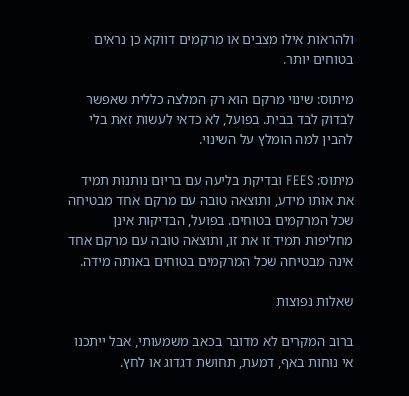ולהראות אילו מצבים או מרקמים דווקא כן נראים בטוחים יותר.

מיתוס: שינוי מרקם הוא רק המלצה כללית שאפשר לבדוק לבד בבית. בפועל, לא כדאי לעשות זאת בלי להבין למה הומלץ על השינוי.

מיתוס: FEES ובדיקת בליעה עם בריום נותנות תמיד את אותו מידע, ותוצאה טובה עם מרקם אחד מבטיחה שכל המרקמים בטוחים. בפועל, הבדיקות אינן מחליפות תמיד זו את זו, ותוצאה טובה עם מרקם אחד אינה מבטיחה שכל המרקמים בטוחים באותה מידה.

שאלות נפוצות

ברוב המקרים לא מדובר בכאב משמעותי, אבל ייתכנו אי נוחות באף, דמעת, תחושת דגדוג או לחץ.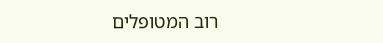רוב המטופלים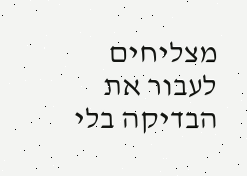מצליחים לעבור את הבדיקה בלי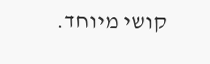קושי מיוחד.